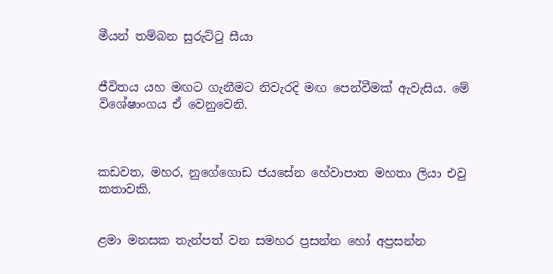මීයන් තම්බන සුරුට්ටු සීයා


ජීවිතය යහ මඟට ගැනීමට නිවැරදි මඟ පෙන්වීමක් ඇවැසිය. මේ විශේෂාංගය ඒ වෙනුවෙනි.



කඩවත, මහර, නුගේගොඩ ජයසේන හේවාපාත මහතා ලියා එවු කතාවකි.


ළමා මනසක තැන්පත් වන සමහර ප්‍රසන්න හෝ අප්‍රසන්න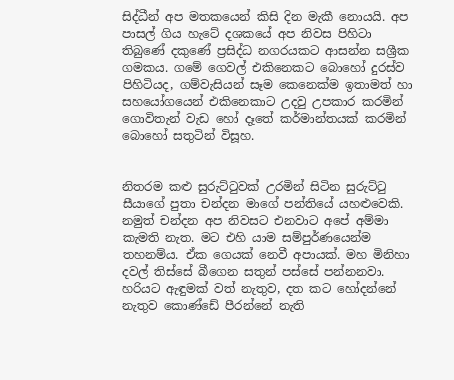සිද්ධීන් අප මතකයෙන් කිසි දින මැකී නොයයි. අප පාසල් ගිය හැටේ දශකයේ අප නිවස පිහිටා තිබුණේ දකුණේ ප්‍රසිද්ධ නගරයකට ආසන්න සශ්‍රීක ගමකය. ගමේ ගෙවල් එකිනෙකට බොහෝ දුරස්ව පිහිටියද, ගම්වැසියන් සෑම කෙනෙක්ම ඉතාමත් හා සහයෝගයෙන් එකිනෙකාට උදවු උපකාර කරමින් ගොවිතැන් වැඩ හෝ දෑතේ කර්මාන්තයක් කරමින් බොහෝ සතුටින් විසූහ.


නිතරම කළු සුරුට්ටුවක් උරමින් සිටින සුරුට්ටු සීයාගේ පුතා චන්දන මාගේ පන්තියේ යහළුවෙකි. නමුත් චන්දන අප නිවසට එනවාට අපේ අම්මා කැමති නැත. මට එහි යාම සම්පුර්ණයෙන්ම තහනම්ය. ඒක ගෙයක් නෙවී අපායක්. මහ මිනිහා දවල් තිස්සේ බීගෙන සතුන් පස්සේ පන්නනවා. හරියට ඇඳුමක් වත් නැතුව, දත කට හෝදන්නේ නැතුව කොණ්ඩේ පීරන්නේ නැති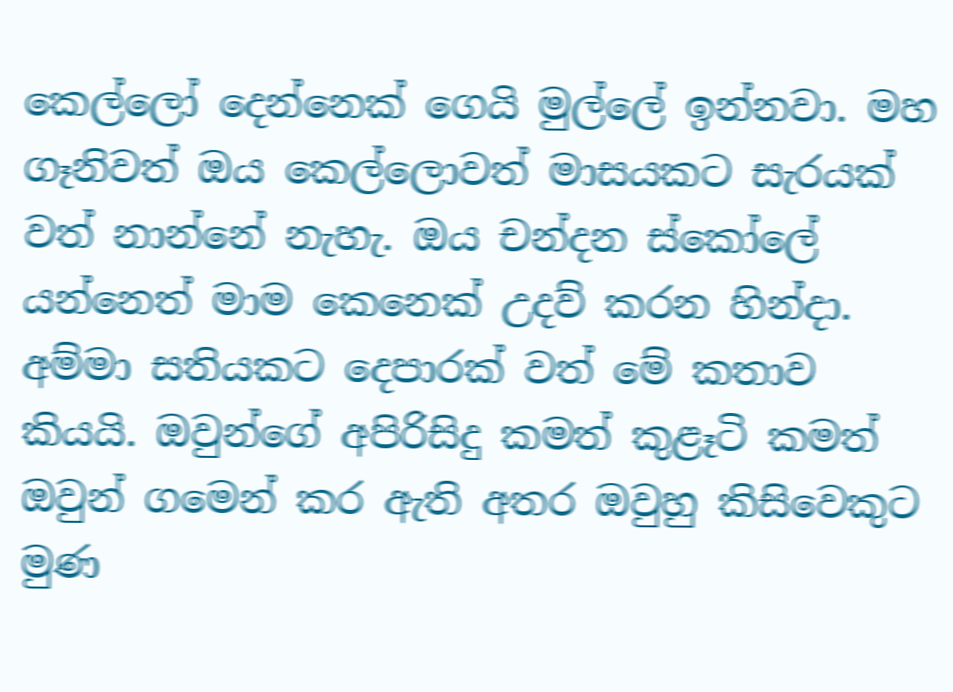කෙල්ලෝ දෙන්නෙක් ගෙයි මුල්ලේ ඉන්නවා. මහ ගෑනිවත් ඔය කෙල්ලොවත් මාසයකට සැරයක් වත් නාන්නේ නැහැ. ඔය චන්දන ස්කෝලේ යන්නෙත් මාම කෙනෙක් උදව් කරන හින්දා. අම්මා සතියකට දෙපාරක් වත් මේ කතාව කියයි. ඔවුන්ගේ අපිරිසිදු කමත් කුළෑටි කමත් ඔවුන් ගමෙන් කර ඇති අතර ඔවුහු කිසිවෙකුට මුණ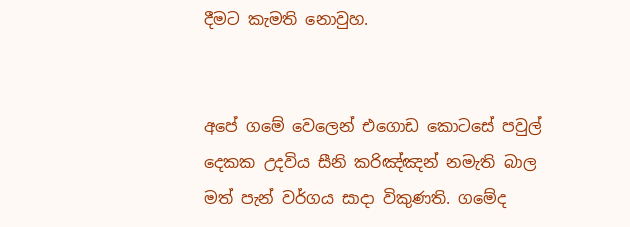දීමට කැමති නොවුහ.


අපේ ගමේ වෙලෙන් එගොඩ කොටසේ පවුල් දෙකක උදවිය සීනි කරිඤ්ඤන් නමැති බාල මත් පැන් වර්ගය සාදා විකුණති. ගමේද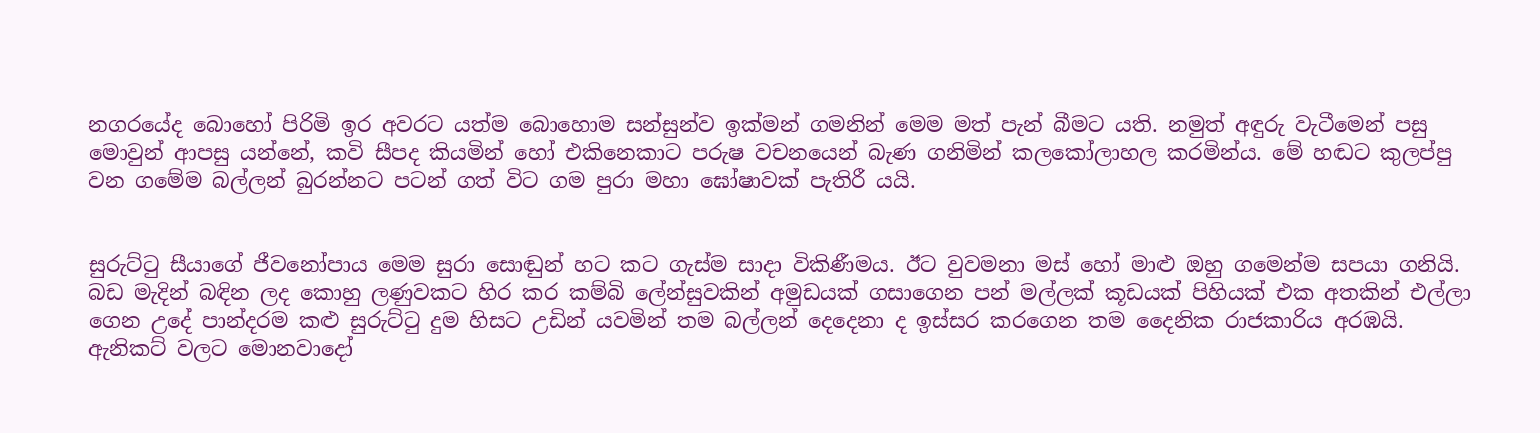නගරයේද බොහෝ පිරිමි ඉර අවරට යත්ම බොහොම සන්සුන්ව ඉක්මන් ගමනින් මෙම මත් පැන් බීමට යති. නමුත් අඳුරු වැටීමෙන් පසු මොවුන් ආපසු යන්නේ, කවි සීපද කියමින් හෝ එකිනෙකාට පරුෂ වචනයෙන් බැණ ගනිමින් කලකෝලාහල කරමින්ය. මේ හඬට කුලප්පු වන ගමේම බල්ලන් බුරන්නට පටන් ගත් විට ගම පුරා මහා ඝෝෂාවක් පැතිරී යයි.


සුරුට්ටු සීයාගේ ජීවනෝපාය මෙම සුරා සොඬුන් හට කට ගැස්ම සාදා විකිණීමය. ඊට වුවමනා මස් හෝ මාළු ඔහු ගමෙන්ම සපයා ගනියි. බඩ මැදින් බඳින ලද කොහු ලණුවකට හිර කර කම්බි ලේන්සුවකින් අමුඩයක් ගසාගෙන පන් මල්ලක් කූඩයක් පිහියක් එක අතකින් එල්ලා ගෙන උදේ පාන්දරම කළු සුරුට්ටු දුම හිසට උඩින් යවමින් තම බල්ලන් දෙදෙනා ද ඉස්සර කරගෙන තම දෛනික රාජකාරිය අරඹයි. ඇනිකට් වලට මොනවාදෝ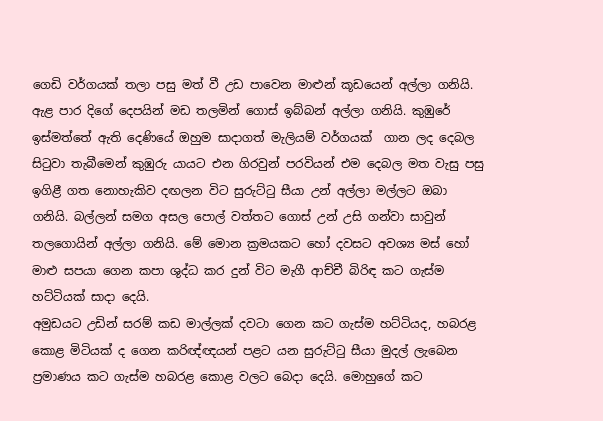ගෙඩි වර්ගයක් තලා පසු මත් වී උඩ පාවෙන මාළුන් කූඩයෙන් අල්ලා ගනියි. ඇළ පාර දිගේ දෙපයින් මඩ තලමින් ගොස් ඉබ්බන් අල්ලා ගනියි. කුඹුරේ ඉස්මත්තේ ඇති දෙණියේ ඔහුම සාදාගත් මැලියම් වර්ගයක්  ගාන ලද දෙබල සිටුවා තැබීමෙන් කුඹුරු යායට එන ගිරවුන් පරවියන් එම දෙබල මත වැසු පසු ඉගිළී ගත නොහැකිව දඟලන විට සුරුට්ටු සීයා උන් අල්ලා මල්ලට ඔබා ගනියි. බල්ලන් සමග අසල පොල් වත්තට ගොස් උන් උසි ගන්වා සාවුන් තලගොයින් අල්ලා ගනියි. මේ මොන ක්‍රමයකට හෝ දවසට අවශ්‍ය මස් හෝ මාළු සපයා ගෙන කපා ශුද්ධ කර දුන් විට මැගී ආච්චී බිරිඳ කට ගැස්ම හට්ටියක් සාදා දෙයි.
අමුඩයට උඩින් සරම් කඩ මාල්ලක් දවටා ගෙන කට ගැස්ම හට්ටියද, හබරළ කොළ මිටියක් ද ගෙන කරිඥ්ඥයන් පළට යන සුරුට්ටු සීයා මුදල් ලැබෙන ප්‍රමාණය කට ගැස්ම හබරළ කොළ වලට බෙදා දෙයි. මොහුගේ කට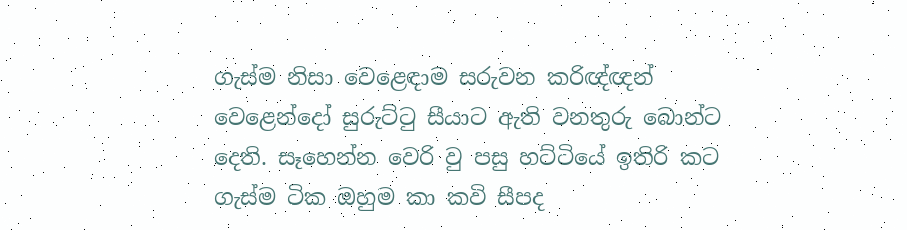ගැස්ම නිසා වෙළෙඳාම සරුවන කරිඥ්ඥන් වෙළෙන්දෝ සුරුට්ටු සීයාට ඇති වනතුරු බොන්ට දෙති. සෑහෙන්න වෙරි වු පසු හට්ටියේ ඉතිරි කට ගැස්ම ටික ඔහුම කා කවි සීපද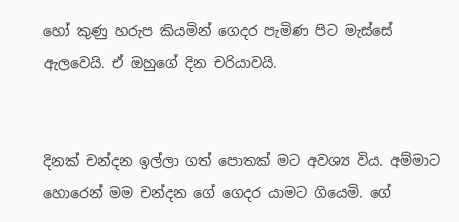හෝ කුණු හරුප කියමින් ගෙදර පැමිණ පිට මැස්සේ ඇලවෙයි. ඒ ඔහුගේ දින චරියාවයි.


දිනක් චන්දන ඉල්ලා ගත් පොතක් මට අවශ්‍ය විය. අම්මාට හොරෙන් මම චන්දන ගේ ගෙදර යාමට ගියෙමි. ගේ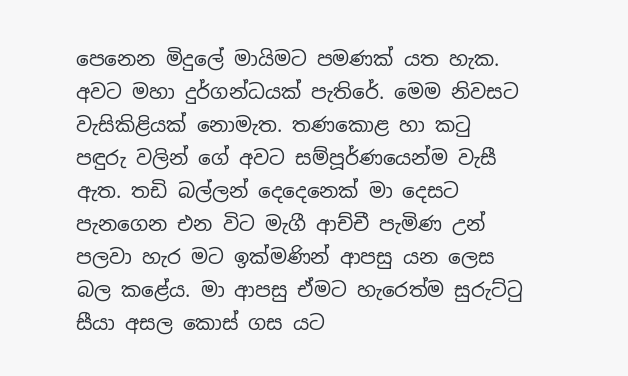පෙනෙන මිදුලේ මායිමට පමණක් යත හැක. අවට මහා දුර්ගන්ධයක් පැතිරේ. මෙම නිවසට වැසිකිළියක් නොමැත. තණකොළ හා කටු පඳුරු වලින් ගේ අවට සම්පූර්ණයෙන්ම වැසී ඇත. තඩි බල්ලන් දෙදෙනෙක් මා දෙසට පැනගෙන එන විට මැගී ආච්චී පැමිණ උන් පලවා හැර මට ඉක්මණින් ආපසු යන ලෙස බල කළේය. මා ආපසු ඒමට හැරෙත්ම සුරුට්ටු සීයා අසල කොස් ගස යට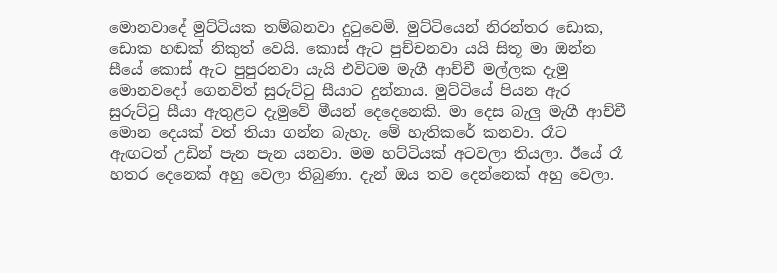මොනවාදේ මුට්ටියක තම්බනවා දුටුවෙමි. මුට්ටියෙන් නිරන්තර ඩොක, ඩොක හඬක් නිකුත් වෙයි. කොස් ඇට පුච්චනවා යයි සිතූ මා ඔන්න සීයේ කොස් ඇට පුපුරනවා යැයි එවිටම මැගී ආච්චී මල්ලක දැමු මොනවදෝ ගෙනවිත් සුරුට්ටු සීයාට දුන්නාය. මුට්ටියේ පියන ඇර සුරුට්ටු සීයා ඇතුළට දැමුවේ මීයන් දෙදෙනෙකි. මා දෙස බැලු මැගී ආච්චී මොන දෙයක් වත් තියා ගන්න බැහැ. මේ හැතිකරේ කනවා. රෑට ඇඟටත් උඩින් පැන පැන යනවා. මම හට්ටියක් අටවලා තියලා. ඊයේ රෑ හතර දෙනෙක් අහු වෙලා තිබුණා. දැන් ඔය තව දෙන්නෙක් අහු වෙලා.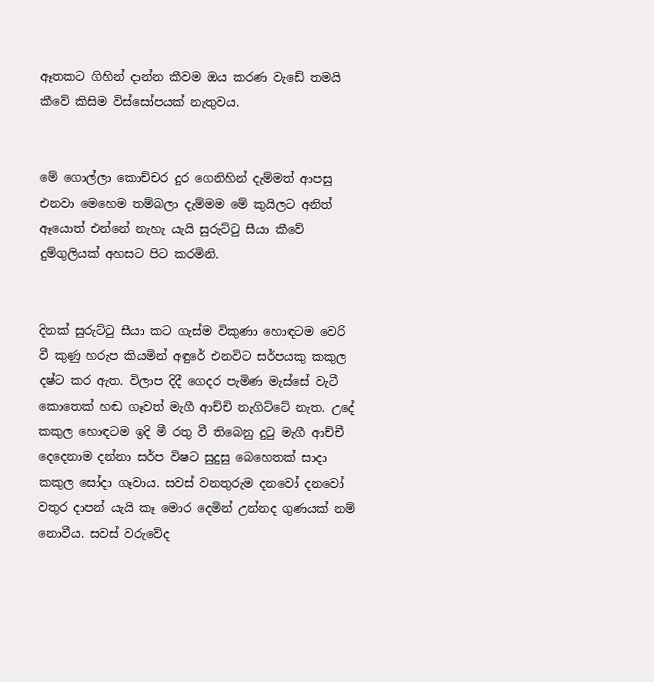ඈතකට ගිහින් දාන්න කීවම ඔය කරණ වැඩේ තමයි කීවේ කිසිම විස්සෝපයක් නැතුවය.


මේ ගොල්ලා කොච්චර දුර ගෙනිහින් දැම්මත් ආපසු එනවා මෙහෙම තම්බලා දැම්මම මේ කුයිලට අනිත් ඈයොත් එන්නේ නැහැ යැයි සුරුට්ටු සීයා කීවේ දුම්ගුලියක් අහසට පිට කරමිනි.


දිනක් සුරුට්ටු සීයා කට ගැස්ම විකුණා හොඳටම වෙරි වී කුණු හරුප කියමින් අඳුරේ එනවිට සර්පයකු කකුල දෂ්ට කර ඇත. විලාප දිදී ගෙදර පැමිණ මැස්සේ වැටී කොතෙක් හඬ ගෑවත් මැගී ආච්චි නැගිට්ටේ නැත. උදේ කකුල හොඳටම ඉදි මී රතු වී තිබෙනු දුටු මැගී ආච්චී දෙදෙනාම දන්නා සර්ප විෂට සුදුසු බෙහෙතක් සාදා කකුල සෝදා ගෑවාය. සවස් වනතුරුම දනවෝ දනවෝ වතුර දාපන් යැයි කෑ මොර දෙමින් උන්නද ගුණයක් නම් නොවීය. සවස් වරුවේද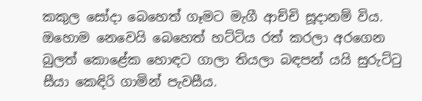කකුල සෝදා බෙහෙත් ගෑමට මැගී ආච්චි සූදානම් විය. ඔහොම නෙවෙයි බෙහෙත් හට්ටිය රත් කරලා අරගෙන බුලත් කොළේක හොඳට ගාලා තියලා බඳපන් යයි සුරුට්ටු සීයා කෙඳිරි ගාමින් පැවසීය.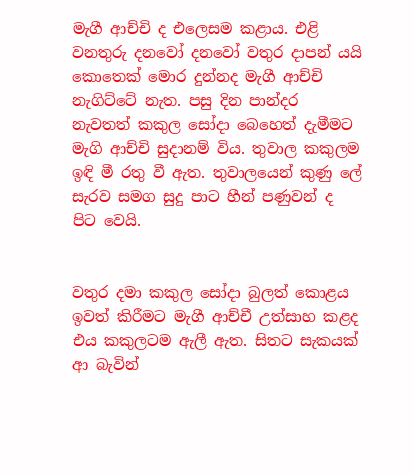මැගී ආච්චි ද එලෙසම කළාය. එළි වනතුරු දනවෝ දනවෝ වතුර දාපන් යයි කොතෙක් මොර දුන්නද මැගී ආච්චි නැගිට්ටේ නැත. පසු දින පාන්දර නැවතත් කකුල සෝදා බෙහෙත් දැමීමට මැගි ආච්චි සුදානම් විය. තුවාල කකුලම ඉඳි මී රතු වී ඇත. තුවාලයෙන් කුණු ලේ සැරව සමග සුදු පාට හීන් පණුවන් ද පිට වෙයි.


වතුර දමා කකුල සෝදා බුලත් කොළය ඉවත් කිරීමට මැගී ආච්චී උත්සාහ කළද එය කකුලටම ඇලී ඇත. සිතට සැකයක් ආ බැවින්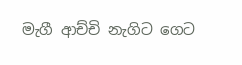මැගී ආච්චි නැගිට ගෙට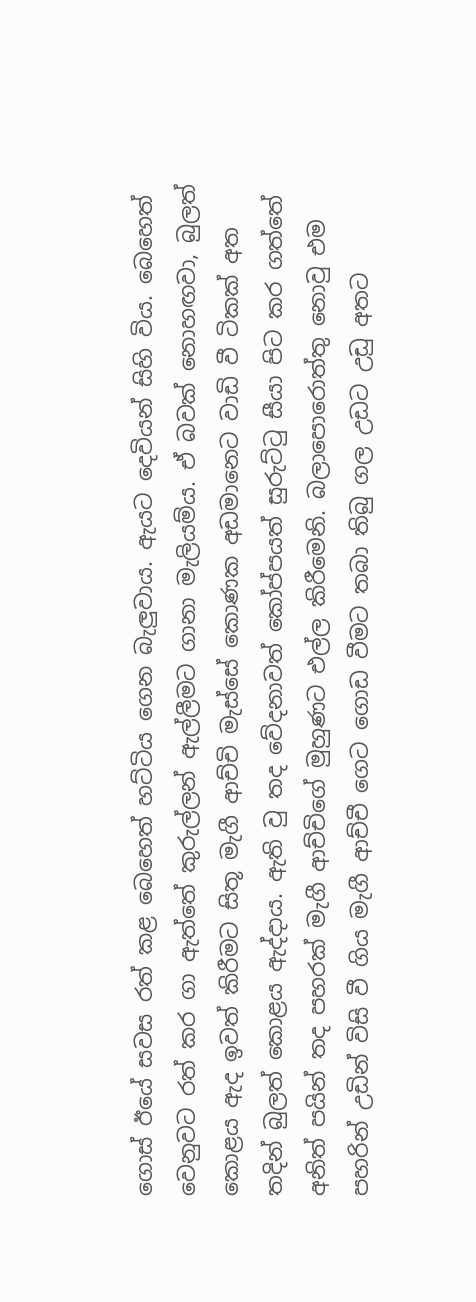ගොස් ඊයේ සවස රත් කළ බෙහෙත් හට්ටිය ගෙන බැලුවාය. ඇයට දෙවියන් සිහි විය. බෙහෙත් වෙනුවට රත් කර ගා ඇත්තේ කුරුල්ලන් ඇල්ලීමට ගානා මැලියම්ය. ඒ බවක් නොහඟවා, බුලත් කොළය ඇද ඉවත් කිරීමට සිතූ මැගී ආච්චි මැස්සේ කොණක අඩමානෙට වාඩි වී ටිකක් අත තදින් බුලත් කොළය ඇද්දාය. ඇති වු තද වේදනාවත් කෝප්පයත් සුරුට්ටු සීයා පිට කර ගත්තේ අනිත් පයින් තද පහරක් මැගී ආච්චිගේ මුහුණට එල්ල කිරීමෙනි. බලාපොරොත්තු නොවු එම පහරින් උඩින් විසි වී ගිය මැගී ආච්චී ගෙට ගොඩ වීමට තබා තිබු ගල උඩට උඩු අතට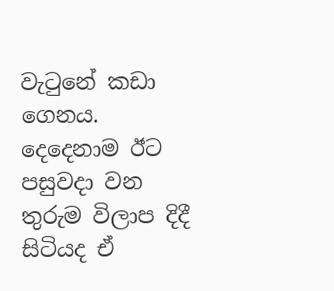වැටුනේ කඩා ගෙනය. දෙදෙනාම ඊට පසුවදා වන තුරුම විලාප දිදී සිටියද ඒ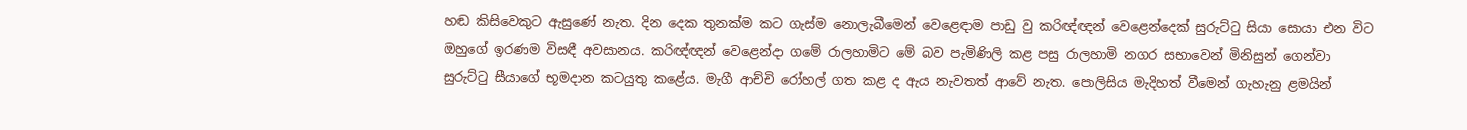හඬ කිසිවෙකුට ඇසුණේ නැත. දින දෙක තුනක්ම කට ගැස්ම නොලැබීමෙන් වෙළෙඳාම පාඩු වු කරිඥ්ඥන් වෙළෙන්දෙක් සුරුට්ටු සියා සොයා එන විට ඔහුගේ ඉරණම විසඳී අවසානය. කරිඥ්ඥන් වෙළෙන්දා ගමේ රාලහාමිට මේ බව පැමිණිලි කළ පසු රාලහාමි නගර සභාවෙන් මිනිසුන් ගෙන්වා සුරුට්ටු සීයාගේ භූමදාන කටයුතු කළේය. මැගී ආච්චි රෝහල් ගත කළ ද ඇය නැවතත් ආවේ නැත. පොලිසිය මැදිහත් වීමෙන් ගැහැනු ළමයින්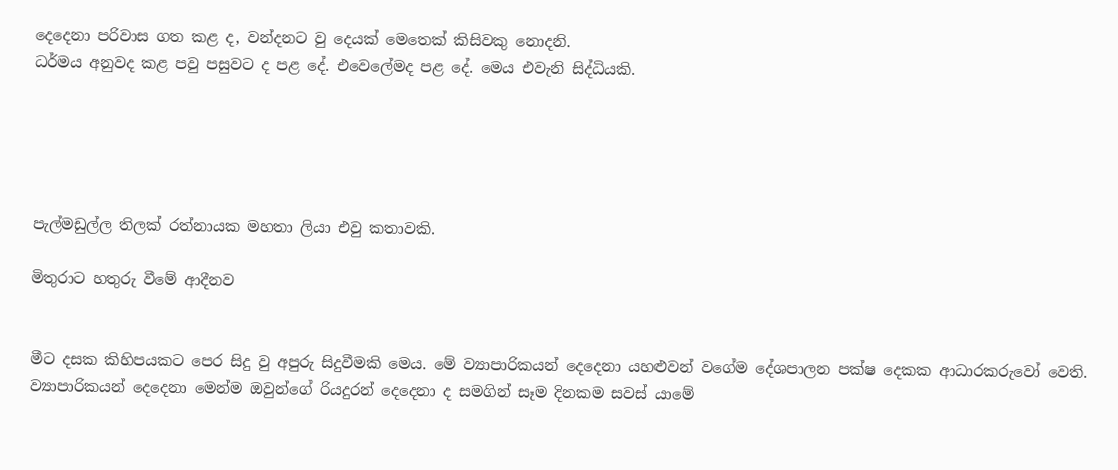දෙදෙනා පරිවාස ගත කළ ද, වන්දනට වු දෙයක් මෙතෙක් කිසිවකු නොදනි.
ධර්මය අනුවද කළ පවු පසුවට ද පළ දේ. එවෙලේමද පළ දේ. මෙය එවැනි සිද්ධියකි.





පැල්මඩුල්ල තිලක් රත්නායක මහතා ලියා එවු කතාවකි.

මිතුරාට හතුරු වීමේ ආදීනව


මීට දසක කිහිපයකට පෙර සිදු වු අපුරු සිදුවීමකි මෙය. මේ ව්‍යාපාරිකයන් දෙදෙනා යහළුවන් වගේම දේශපාලන පක්ෂ දෙකක ආධාරකරුවෝ වෙති. ව්‍යාපාරිකයන් දෙදෙනා මෙන්ම ඔවුන්ගේ රියදුරන් දෙදෙනා ද සමගින් සෑම දිනකම සවස් යාමේ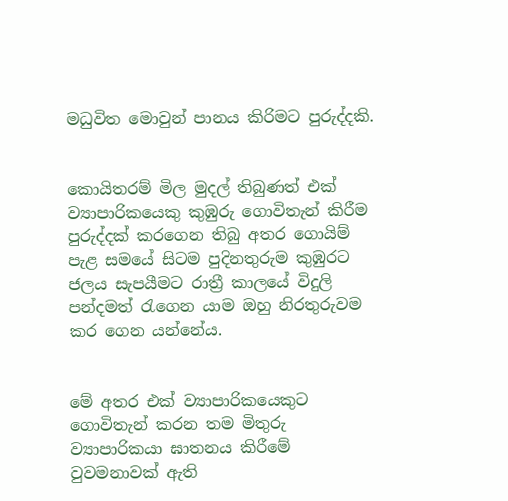මධුවිත මොවුන් පානය කිරිමට පුරුද්දකි.


කොයිතරම් මිල මුදල් තිබුණත් එක් ව්‍යාපාරිකයෙකු කුඹුරු ගොවිතැන් කිරීම පුරුද්දක් කරගෙන තිබු අතර ගොයිම් පැළ සමයේ සිටම පුදිනතුරුම කුඹුරට ජලය සැපයීමට රාත්‍රී කාලයේ විදුලි පන්දමත් රැගෙන යාම ඔහු නිරතුරුවම කර ගෙන යන්නේය.


මේ අතර එක් ව්‍යාපාරිකයෙකුට ගොවිතැන් කරන තම මිතුරු ව්‍යාපාරිකයා ඝාතනය කිරීමේ වුවමනාවක් ඇති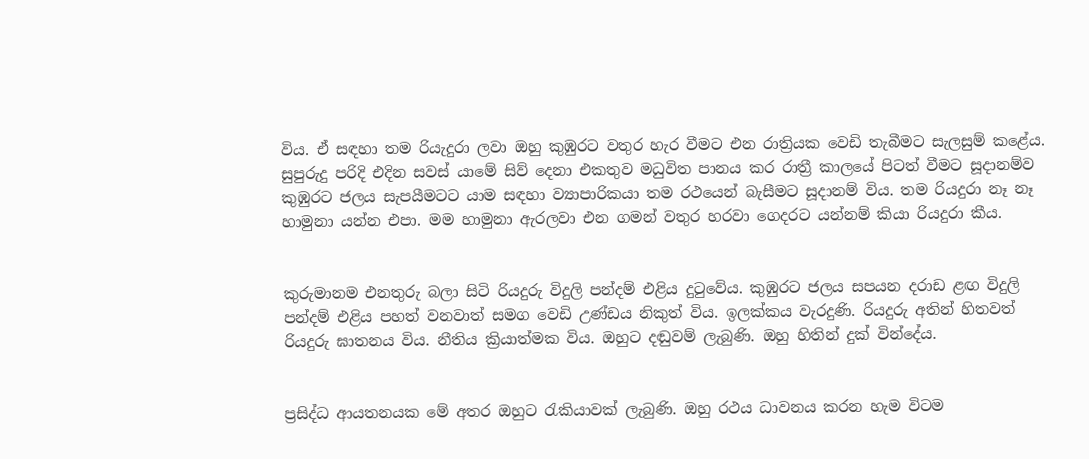විය. ඒ සඳහා තම රියැදුරා ලවා ඔහු කුඹුරට වතුර හැර වීමට එන රාත්‍රියක වෙඩි තැබීමට සැලසුම් කළේය.
සුපුරුදු පරිදි එදින සවස් යාමේ සිව් දෙනා එකතුව මධුවිත පානය කර රාත්‍රී කාලයේ පිටත් වීමට සූදානම්ව කුඹුරට ජලය සැපයීමටට යාම සඳහා ව්‍යාපාරිකයා තම රථයෙන් බැසීමට සූදානම් විය. තම රියදුරා නෑ නෑ හාමුනා යන්න එපා. මම හාමුනා ඇරලවා එන ගමන් වතුර හරවා ගෙදරට යන්නම් කියා රියදුරා කීය.


කුරුමානම එනතුරු බලා සිටි රියදුරු විදුලි පන්දම් එළිය දුටුවේය. කුඹුරට ජලය සපයන දරාඩ ළඟ විදුලි පන්දම් එළිය පහත් වනවාත් සමග වෙඩි උණ්ඩය නිකුත් විය. ඉලක්කය වැරදුණි. රියදුරු අතින් හිතවත් රියදුරු ඝාතනය විය. නීතිය ක්‍රියාත්මක විය. ඔහුට දඬුවම් ලැබුණි. ඔහු හිතින් දුක් වින්දේය.


ප්‍රසිද්ධ ආයතනයක මේ අතර ඔහුට රැකියාවක් ලැබුණි. ඔහු රථය ධාවනය කරන හැම විටම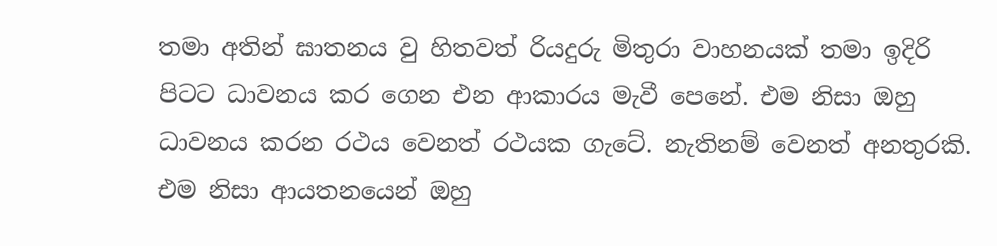තමා අතින් ඝාතනය වු හිතවත් රියදුරු මිතුරා වාහනයක් තමා ඉදිරි පිටට ධාවනය කර ගෙන එන ආකාරය මැවී පෙනේ. එම නිසා ඔහු ධාවනය කරන රථය වෙනත් රථයක ගැටේ. නැතිනම් වෙනත් අනතුරකි. එම නිසා ආයතනයෙන් ඔහු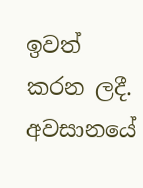ඉවත් කරන ලදී. අවසානයේ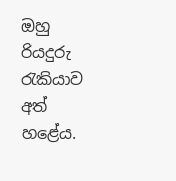ඔහු රියදුරු රැකියාව අත් හළේය.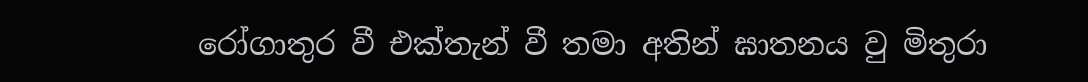රෝගාතුර වී එක්තැන් වී තමා අතින් ඝාතනය වු මිතුරා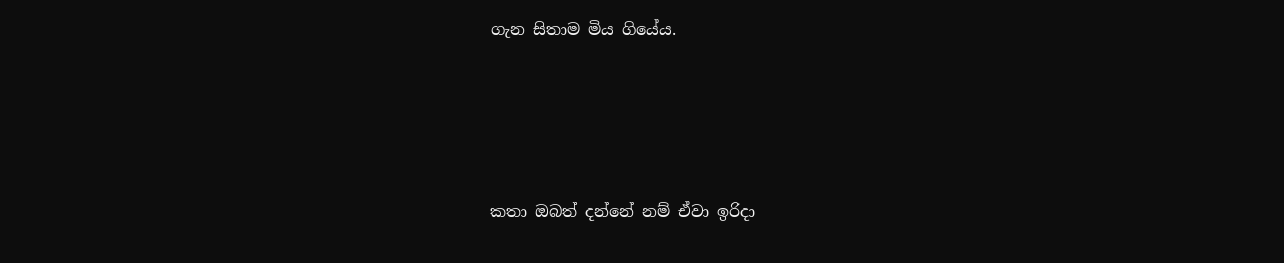ගැන සිතාම මිය ගියේය.




කතා ඔබත් දන්නේ නම් ඒවා ඉරිදා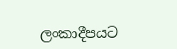ලංකාදීපයට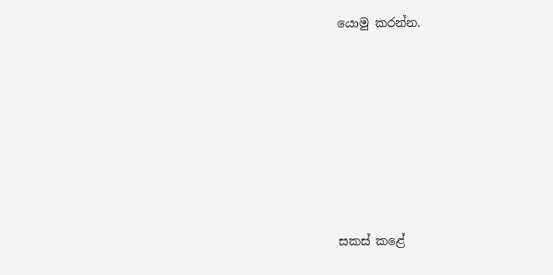යොමු කරන්න.









සකස් කළේ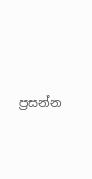ප්‍රසන්න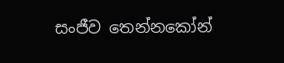සංජීව තෙන්නකෝන්